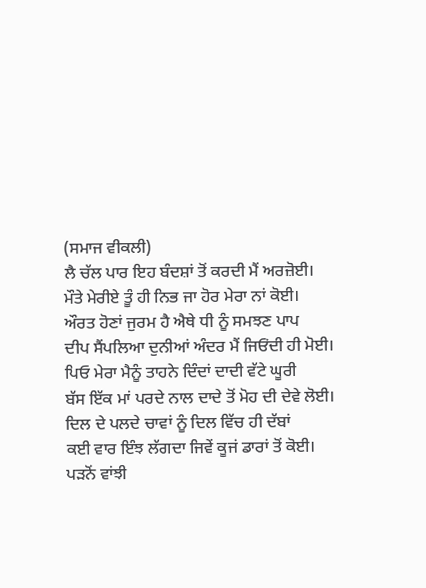(ਸਮਾਜ ਵੀਕਲੀ)
ਲੈ ਚੱਲ ਪਾਰ ਇਹ ਬੰਦਸ਼ਾਂ ਤੋਂ ਕਰਦੀ ਮੈਂ ਅਰਜ਼ੋਈ।
ਮੌਤੇ ਮੇਰੀਏ ਤੂੰ ਹੀ ਨਿਭ ਜਾ ਹੋਰ ਮੇਰਾ ਨਾਂ ਕੋਈ।
ਔਰਤ ਹੋਣਾਂ ਜੁਰਮ ਹੈ ਐਥੇ ਧੀ ਨੂੰ ਸਮਝਣ ਪਾਪ
ਦੀਪ ਸੈਂਪਲਿਆ ਦੁਨੀਆਂ ਅੰਦਰ ਮੈਂ ਜਿਓਂਦੀ ਹੀ ਮੋਈ।
ਪਿਓ ਮੇਰਾ ਮੈਨੂੰ ਤਾਹਨੇ ਦਿੰਦਾਂ ਦਾਦੀ ਵੱਟੇ ਘੂਰੀ
ਬੱਸ ਇੱਕ ਮਾਂ ਪਰਦੇ ਨਾਲ ਦਾਦੇ ਤੋਂ ਮੋਹ ਦੀ ਦੇਵੇ ਲੋਈ।
ਦਿਲ ਦੇ ਪਲਦੇ ਚਾਵਾਂ ਨੂੰ ਦਿਲ ਵਿੱਚ ਹੀ ਦੱਬਾਂ
ਕਈ ਵਾਰ ਇੰਝ ਲੱਗਦਾ ਜਿਵੇਂ ਕੂਜਂ ਡਾਰਾਂ ਤੋਂ ਕੋਈ।
ਪੜਨੋਂ ਵਾਂਝੀ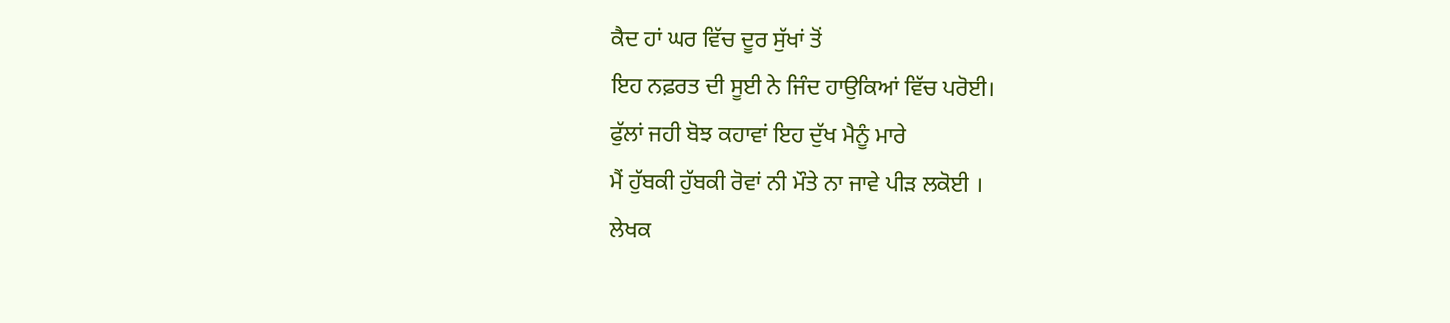ਕੈਦ ਹਾਂ ਘਰ ਵਿੱਚ ਦੂਰ ਸੁੱਖਾਂ ਤੋਂ
ਇਹ ਨਫ਼ਰਤ ਦੀ ਸੂਈ ਨੇ ਜਿੰਦ ਹਾਉਕਿਆਂ ਵਿੱਚ ਪਰੋਈ।
ਫੁੱਲਾਂ ਜਹੀ ਬੋਝ ਕਹਾਵਾਂ ਇਹ ਦੁੱਖ ਮੈਨੂੰ ਮਾਰੇ
ਮੈਂ ਹੁੱਬਕੀ ਹੁੱਬਕੀ ਰੋਵਾਂ ਨੀ ਮੌਤੇ ਨਾ ਜਾਵੇ ਪੀੜ ਲਕੋਈ ।
ਲੇਖਕ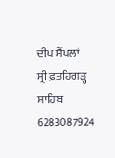ਦੀਪ ਸੈਂਪਲਾਂ
ਸ੍ਰੀ ਫ਼ਤਹਿਗੜ੍ਹ ਸਾਹਿਬ
6283087924